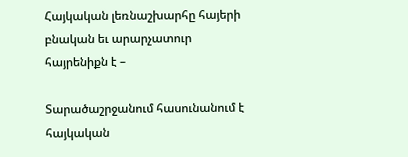Հայկական լեռնաշխարհը հայերի բնական եւ արարչատուր հայրենիքն է –

Տարածաշրջանում հասունանում է հայկական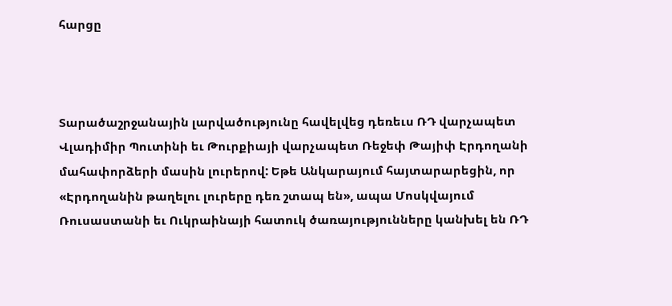հարցը



Տարածաշրջանային լարվածությունը հավելվեց դեռեւս ՌԴ վարչապետ Վլադիմիր Պուտինի եւ Թուրքիայի վարչապետ Ռեջեփ Թայիփ Էրդողանի մահափորձերի մասին լուրերով: Եթե Անկարայում հայտարարեցին, որ «Էրդողանին թաղելու լուրերը դեռ շտապ են», ապա Մոսկվայում Ռուսաստանի եւ Ուկրաինայի հատուկ ծառայությունները կանխել են ՌԴ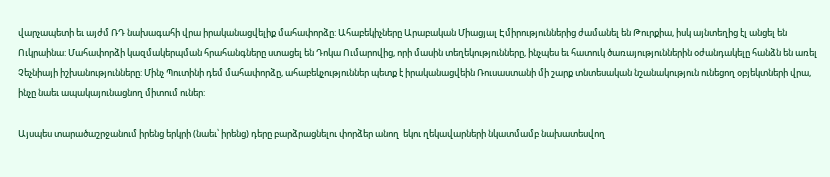վարչապետի եւ այժմ ՌԴ նախագահի վրա իրականացվելիք մահափորձը: Ահաբեկիչները Արաբական Միացյալ Էմիրություններից ժամանել են Թուրքիա, իսկ այնտեղից էլ անցել են Ուկրաինա: Մահափորձի կազմակերպման հրահանգները ստացել են Դոկա Ումարովից, որի մասին տեղեկությունները, ինչպես եւ հատուկ ծառայություններին օժանդակելը հանձն են առել Չեչնիայի իշխանությունները: Մինչ Պուտինի դեմ մահափորձը, ահաբեկչություններ պետք է իրականացվեին Ռուսաստանի մի շարք տնտեսական նշանակություն ունեցող օբյեկտների վրա, ինչը նաեւ ապակայունացնող միտում ուներ:

Այսպես տարածաշրջանում իրենց երկրի (նաեւ՝ իրենց) դերը բարձրացնելու փորձեր անող  եկու ղեկավարների նկատմամբ նախատեսվող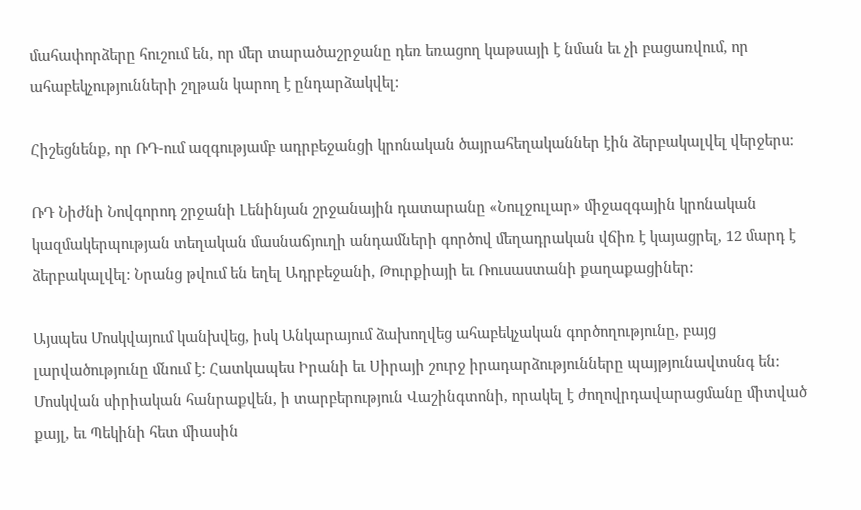մահափորձերը հուշում են, որ մեր տարածաշրջանը դեռ եռացող կաթսայի է նման եւ չի բացառվում, որ ահաբեկչությունների շղթան կարող է ընդարձակվել:

Հիշեցնենք, որ ՌԴ-ում ազգությամբ ադրբեջանցի կրոնական ծայրահեղականներ էին ձերբակալվել վերջերս:

ՌԴ Նիժնի Նովգորոդ շրջանի Լենինյան շրջանային դատարանը «Նուլջուլար» միջազգային կրոնական կազմակերպության տեղական մասնաճյուղի անդամների գործով մեղադրական վճիռ է կայացրել, 12 մարդ է ձերբակալվել: Նրանց թվում են եղել Ադրբեջանի, Թուրքիայի եւ Ռուսաստանի քաղաքացիներ:

Այսպես Մոսկվայում կանխվեց, իսկ Անկարայում ձախողվեց ահաբեկչական գործողությունը, բայց լարվածությունը մնում է: Հատկապես Իրանի եւ Սիրայի շուրջ իրադարձությունները պայթյունավտսնգ են: Մոսկվան սիրիական հանրաքվեն, ի տարբերություն Վաշինգտոնի, որակել է ժողովրդավարացմանը միտված քայլ, եւ Պեկինի հետ միասին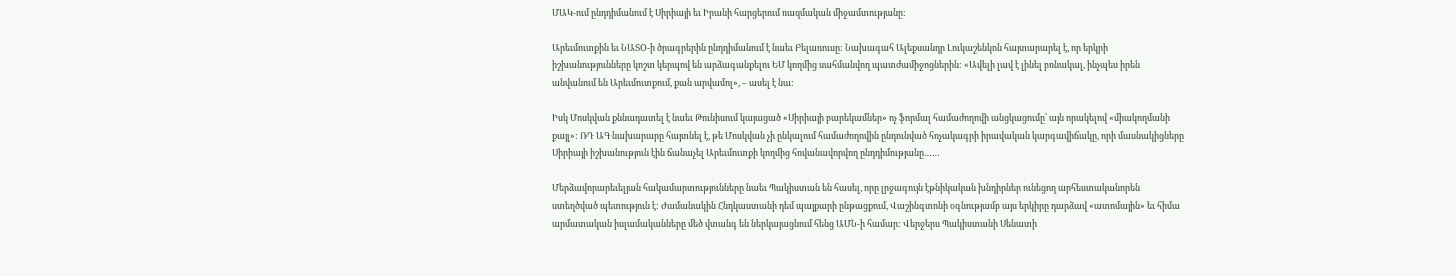ՄԱԿ-ում ընդդիմանում է Սիրիայի եւ Իրանի հարցերում ռազմական միջամտությանը:

Արեւմուտքին եւ ՆԱՏՕ-ի ծրագրերին ընդդիմանում է նաեւ Բելառուսը: Նախագահ Ալեքսանդր Լուկաշենկոն հայտարարել է, որ երկրի իշխանությունները կոշտ կերպով են արձագանքելու ԵՄ կողմից սահմանվող պատժամիջոցներին: «Ավելի լավ է լինել բռնակալ, ինչպես իրեն անվանում են Արեւմուտքում, քան արվամոլ», – ասել է նա:

Իսկ Մոսկվան քննադատել է նաեւ Թունիսում կայացած «Սիրիայի բարեկամներ» ոչ ֆորմալ համաժողովի անցկացումը՝ այն որակելով «միակողմանի քայլ»: ՌԴ ԱԳ նախարարը հայտնել է, թե Մոսկվան չի ընկալում համաժողովին ընդունված հռչակագրի իրավական կարգավիճակը, որի մասնակիցները Սիրիայի իշխանություն էին ճանաչել Արեւմուտքի կողմից հովանավորվող ընդդիմությանը……

Մերձավորարեւելյան հակամարտությունները նաեւ Պակիստան են հասել, որը լրջագույն էթնիկական խնդիրներ ունեցող արհեստականորեն ստեղծված պետություն է: Ժամանակին Հնդկաստանի դեմ պայքարի ընթացքում, Վաշինգտոնի օգնությամբ այս երկիրը դարձավ «ատոմային» եւ հիմա արմատական իսլամականները մեծ վտանգ են ներկայացնում հենց ԱՄՆ-ի համար: Վերջերս Պակիստանի Սենատի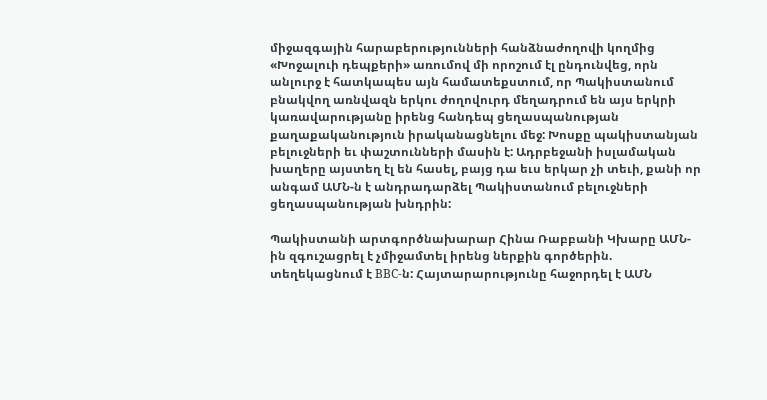միջազգային հարաբերությունների հանձնաժողովի կողմից «Խոջալուի դեպքերի» առումով մի որոշում էլ ընդունվեց, որն անլուրջ է հատկապես այն համատեքստում, որ Պակիստանում բնակվող առնվազն երկու ժողովուրդ մեղադրում են այս երկրի կառավարությանը իրենց հանդեպ ցեղասպանության քաղաքականություն իրականացնելու մեջ: Խոսքը պակիստանյան բելուջների եւ փաշտունների մասին է: Ադրբեջանի իսլամական խաղերը այստեղ էլ են հասել, բայց դա եւս երկար չի տեւի, քանի որ անգամ ԱՄՆ-ն է անդրադարձել Պակիստանում բելուջների ցեղասպանության խնդրին:

Պակիստանի արտգործնախարար Հինա Ռաբբանի Կխարը ԱՄՆ-ին զգուշացրել է չմիջամտել իրենց ներքին գործերին. տեղեկացնում է BBC-ն: Հայտարարությունը հաջորդել է ԱՄՆ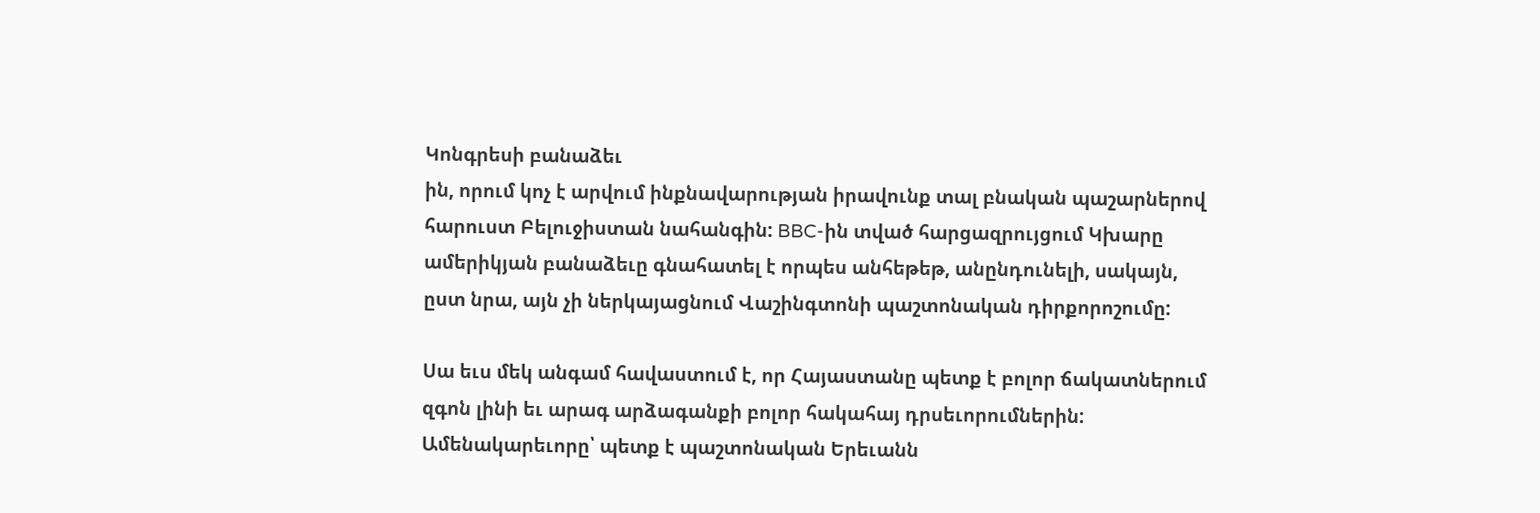Կոնգրեսի բանաձեւ
ին, որում կոչ է արվում ինքնավարության իրավունք տալ բնական պաշարներով հարուստ Բելուջիստան նահանգին: BBC-ին տված հարցազրույցում Կխարը ամերիկյան բանաձեւը գնահատել է որպես անհեթեթ, անընդունելի, սակայն, ըստ նրա, այն չի ներկայացնում Վաշինգտոնի պաշտոնական դիրքորոշումը:

Սա եւս մեկ անգամ հավաստում է, որ Հայաստանը պետք է բոլոր ճակատներում զգոն լինի եւ արագ արձագանքի բոլոր հակահայ դրսեւորումներին: Ամենակարեւորը՝ պետք է պաշտոնական Երեւանն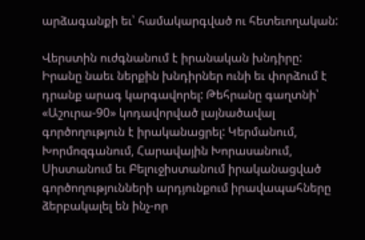արձագանքի եւ՝ համակարգված ու հետեւողական:

Վերստին ուժգնանում է իրանական խնդիրը: Իրանը նաեւ ներքին խնդիրներ ունի եւ փորձում է դրանք արագ կարգավորել: Թեհրանը գաղտնի՝ «Աշուրա-90» կոդավորված լայնածավալ գործողություն է իրականացրել: Կերմանում, Խորմոզգանում, Հարավային Խորասանում, Սիստանում եւ Բելուջիստանում իրականացված գործողությունների արդյունքում իրավապահները ձերբակալել են ինչ-որ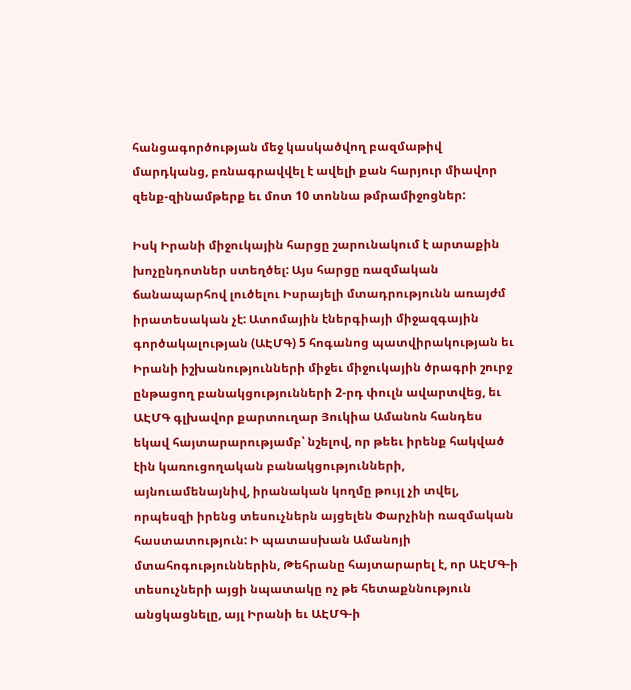հանցագործության մեջ կասկածվող բազմաթիվ մարդկանց, բռնագրավվել է ավելի քան հարյուր միավոր զենք-զինամթերք եւ մոտ 10 տոննա թմրամիջոցներ:

Իսկ Իրանի միջուկային հարցը շարունակում է արտաքին խոչընդոտներ ստեղծել: Այս հարցը ռազմական ճանապարհով լուծելու Իսրայելի մտադրությունն առայժմ իրատեսական չէ: Ատոմային էներգիայի միջազգային գործակալության (ԱԷՄԳ) 5 հոգանոց պատվիրակության եւ Իրանի իշխանությունների միջեւ միջուկային ծրագրի շուրջ ընթացող բանակցությունների 2-րդ փուլն ավարտվեց, եւ ԱԷՄԳ գլխավոր քարտուղար Յուկիա Ամանոն հանդես եկավ հայտարարությամբ՝ նշելով, որ թեեւ իրենք հակված էին կառուցողական բանակցությունների, այնուամենայնիվ, իրանական կողմը թույլ չի տվել, որպեսզի իրենց տեսուչներն այցելեն Փարչինի ռազմական հաստատություն: Ի պատասխան Ամանոյի մտահոգություններին, Թեհրանը հայտարարել է, որ ԱԷՄԳ-ի տեսուչների այցի նպատակը ոչ թե հետաքննություն անցկացնելը, այլ Իրանի եւ ԱԷՄԳ-ի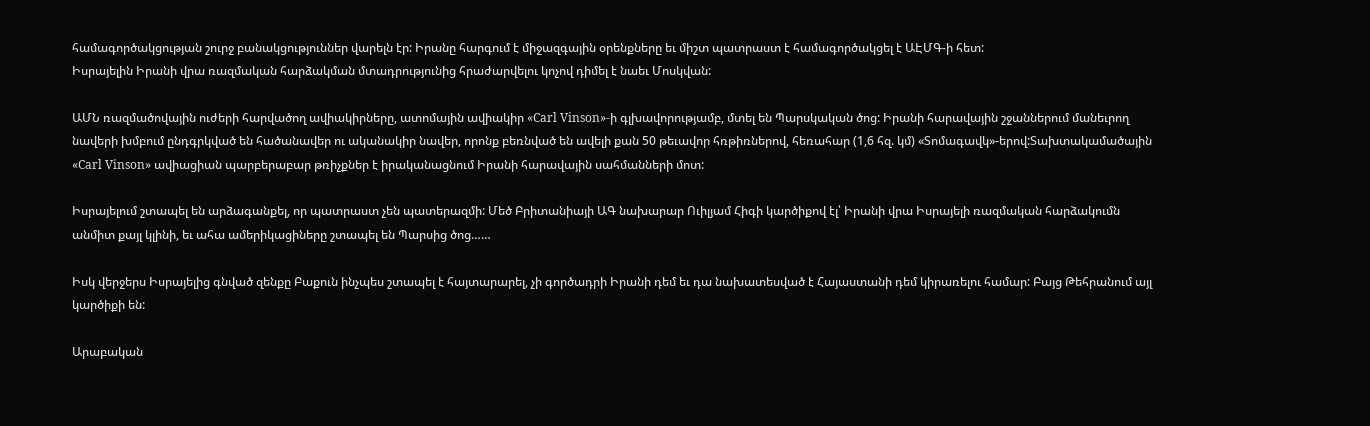համագործակցության շուրջ բանակցություններ վարելն էր: Իրանը հարգում է միջազգային օրենքները եւ միշտ պատրաստ է համագործակցել է ԱԷՄԳ-ի հետ:
Իսրայելին Իրանի վրա ռազմական հարձակման մտադրությունից հրաժարվելու կոչով դիմել է նաեւ Մոսկվան:

ԱՄՆ ռազմածովային ուժերի հարվածող ավիակիրները, ատոմային ավիակիր «Carl Vinson»-ի գլխավորությամբ, մտել են Պարսկական ծոց: Իրանի հարավային շջաններում մանեւրող նավերի խմբում ընդգրկված են հածանավեր ու ականակիր նավեր, որոնք բեռնված են ավելի քան 50 թեւավոր հռթիռներով, հեռահար (1,6 հզ. կմ) «Տոմագավկ»-երով:Տախտակամածային «Carl Vinson» ավիացիան պարբերաբար թռիչքներ է իրականացնում Իրանի հարավային սահմանների մոտ:

Իսրայելում շտապել են արձագանքել, որ պատրաստ չեն պատերազմի: Մեծ Բրիտանիայի ԱԳ նախարար Ուիլյամ Հիգի կարծիքով էլ՝ Իրանի վրա Իսրայելի ռազմական հարձակումն անմիտ քայլ կլինի, եւ ահա ամերիկացիները շտապել են Պարսից ծոց……

Իսկ վերջերս Իսրայելից գնված զենքը Բաքուն ինչպես շտապել է հայտարարել, չի գործադրի Իրանի դեմ եւ դա նախատեսված է Հայաստանի դեմ կիրառելու համար: Բայց Թեհրանում այլ կարծիքի են:

Արաբական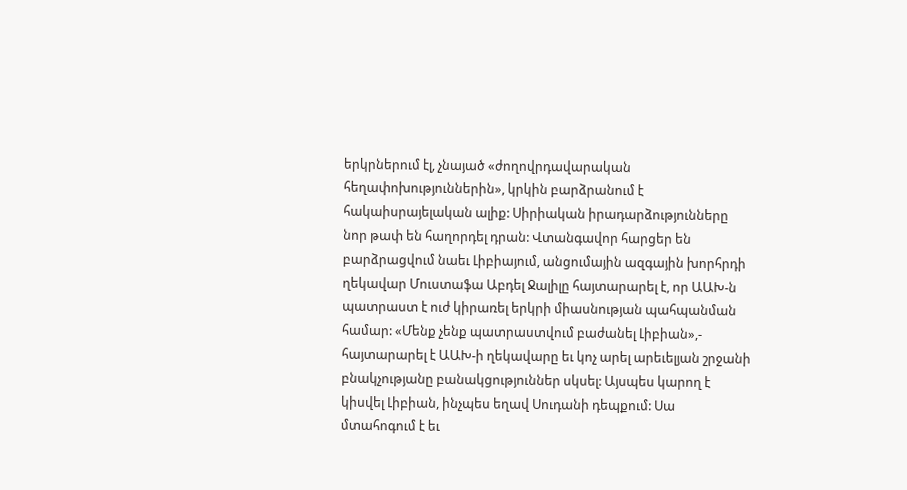երկրներում էլ, չնայած «ժողովրդավարական հեղափոխություններին», կրկին բարձրանում է հակաիսրայելական ալիք: Սիրիական իրադարձությունները նոր թափ են հաղորդել դրան: Վտանգավոր հարցեր են բարձրացվում նաեւ Լիբիայում, անցումային ազգային խորհրդի ղեկավար Մուստաֆա Աբդել Ջալիլը հայտարարել է, որ ԱԱԽ-ն պատրաստ է ուժ կիրառել երկրի միասնության պահպանման համար: «Մենք չենք պատրաստվում բաժանել Լիբիան»,- հայտարարել է ԱԱԽ-ի ղեկավարը եւ կոչ արել արեւելյան շրջանի բնակչությանը բանակցություններ սկսել: Այսպես կարող է կիսվել Լիբիան, ինչպես եղավ Սուդանի դեպքում: Սա մտահոգում է եւ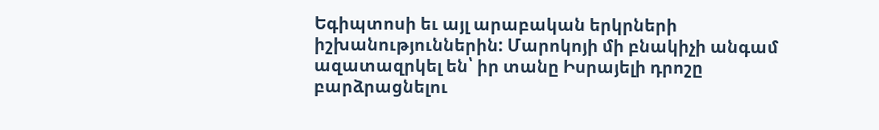Եգիպտոսի եւ այլ արաբական երկրների իշխանություններին: Մարոկոյի մի բնակիչի անգամ ազատազրկել են՝ իր տանը Իսրայելի դրոշը բարձրացնելու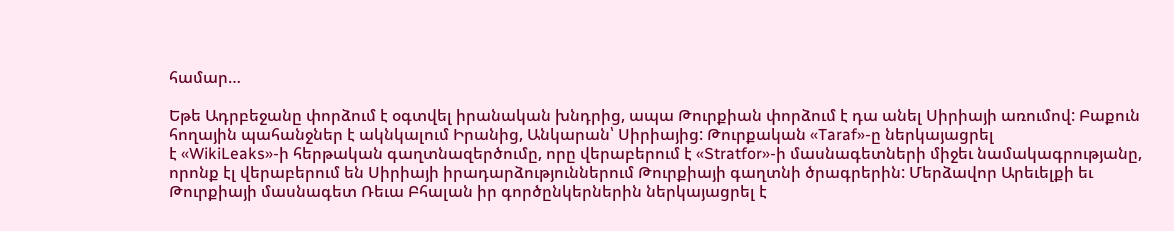համար…

Եթե Ադրբեջանը փորձում է օգտվել իրանական խնդրից, ապա Թուրքիան փորձում է դա անել Սիրիայի առումով: Բաքուն հողային պահանջներ է ակնկալում Իրանից, Անկարան՝ Սիրիայից: Թուրքական «Taraf»-ը ներկայացրել
է «WikiLeaks»-ի հերթական գաղտնազերծումը, որը վերաբերում է «Stratfor»-ի մասնագետների միջեւ նամակագրությանը, որոնք էլ վերաբերում են Սիրիայի իրադարձություններում Թուրքիայի գաղտնի ծրագրերին: Մերձավոր Արեւելքի եւ Թուրքիայի մասնագետ Ռեւա Բհալան իր գործընկերներին ներկայացրել է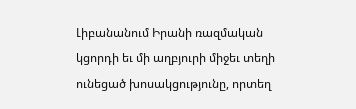Լիբանանում Իրանի ռազմական կցորդի եւ մի աղբյուրի միջեւ տեղի ունեցած խոսակցությունը, որտեղ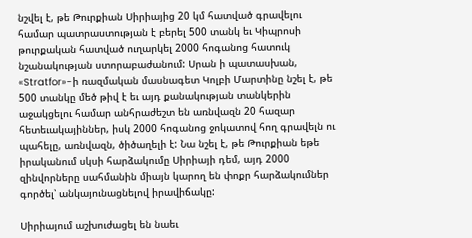նշվել է, թե Թուրքիան Սիրիայից 20 կմ հատված գրավելու համար պատրաստության է բերել 500 տանկ եւ Կիպրոսի թուրքական հատված ուղարկել 2000 հոգանոց հատուկ նշանակության ստորաբաժանում: Սրան ի պատասխան, «Stratfor»-ի ռազմական մասնագետ Կոլբի Մարտինը նշել է, թե 500 տանկը մեծ թիվ է եւ այդ քանակության տանկերին աջակցելու համար անհրաժեշտ են առնվազն 20 հազար հետեւակայիններ, իսկ 2000 հոգանոց ջոկատով հող գրավելն ու պահելը, առնվազն, ծիծաղելի է: Նա նշել է, թե Թուրքիան եթե իրականում սկսի հարձակումը Սիրիայի դեմ, այդ 2000 զինվորները սահմանին միայն կարող են փոքր հարձակումներ գործել՝ անկայունացնելով իրավիճակը:

Սիրիայում աշխուժացել են նաեւ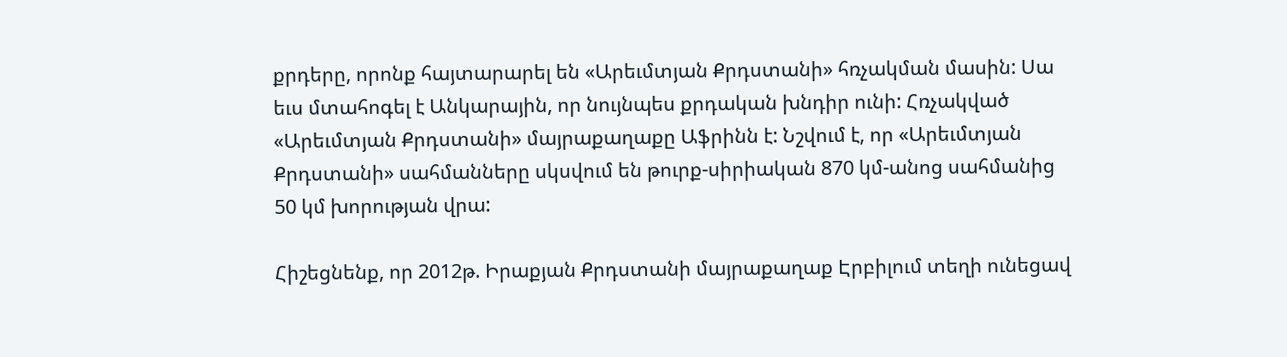քրդերը, որոնք հայտարարել են «Արեւմտյան Քրդստանի» հռչակման մասին: Սա եւս մտահոգել է Անկարային, որ նույնպես քրդական խնդիր ունի: Հռչակված «Արեւմտյան Քրդստանի» մայրաքաղաքը Աֆրինն է: Նշվում է, որ «Արեւմտյան Քրդստանի» սահմանները սկսվում են թուրք-սիրիական 870 կմ-անոց սահմանից 50 կմ խորության վրա:

Հիշեցնենք, որ 2012թ. Իրաքյան Քրդստանի մայրաքաղաք Էրբիլում տեղի ունեցավ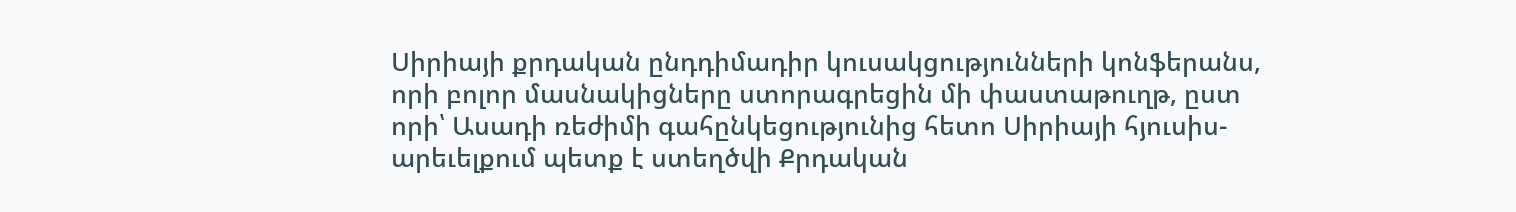Սիրիայի քրդական ընդդիմադիր կուսակցությունների կոնֆերանս, որի բոլոր մասնակիցները ստորագրեցին մի փաստաթուղթ, ըստ որի՝ Ասադի ռեժիմի գահընկեցությունից հետո Սիրիայի հյուսիս-արեւելքում պետք է ստեղծվի Քրդական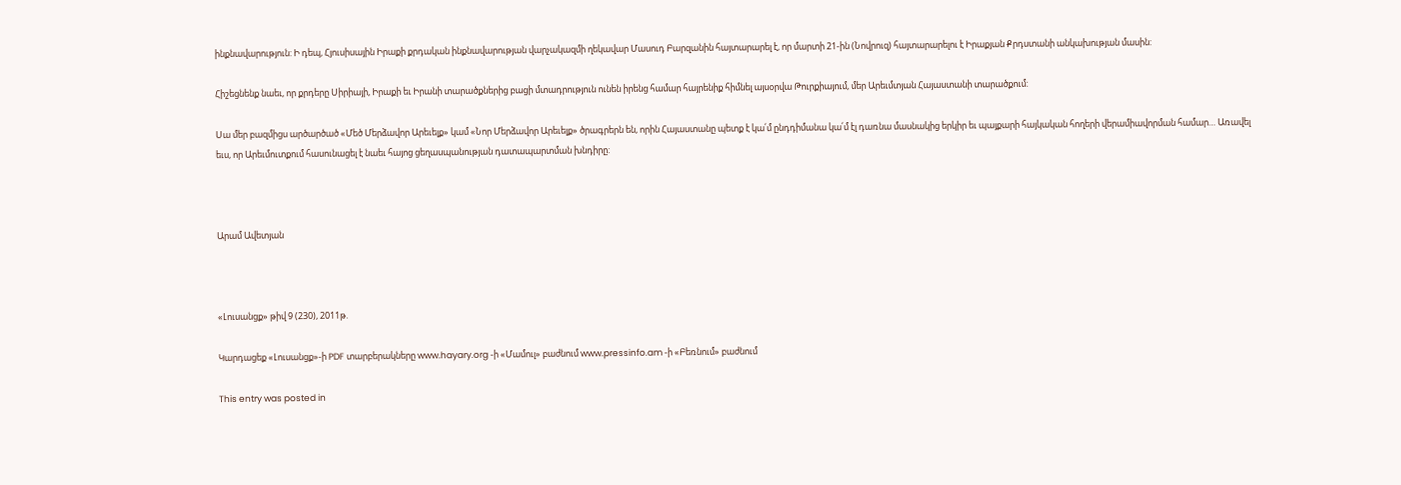ինքնավարություն: Ի դեպ, Հյուսիսային Իրաքի քրդական ինքնավարության վարչակազմի ղեկավար Մասուդ Բարզանին հայտարարել է, որ մարտի 21-ին (Նովրուզ) հայտարարելու է Իրաքյան Քրդստանի անկախության մասին:

Հիշեցնենք նաեւ, որ քրդերը Սիրիայի, Իրաքի եւ Իրանի տարածքներից բացի մտադրություն ունեն իրենց համար հայրենիք հիմնել այսօրվա Թուրքիայում, մեր Արեւմտյան Հայաստանի տարածքում:

Սա մեր բազմիցս արծարծած «Մեծ Մերձավոր Արեւելք» կամ «Նոր Մերձավոր Արեւելք» ծրագրերն են, որին Հայաստանը պետք է կա՛մ ընդդիմանա կա՛մ էլ դառնա մասնակից երկիր եւ պայքարի հայկական հողերի վերամիավորման համար… Առավել եւս, որ Արեւմուտքում հասունացել է նաեւ հայոց ցեղասպանության դատապարտման խնդիրը:



Արամ Ավետյան



«Լուսանցք» թիվ 9 (230), 2011թ.

Կարդացեք «Լուսանցք»-ի PDF տարբերակները www.hayary.org -ի «Մամուլ» բաժնում www.pressinfo.am -ի «Բեռնում» բաժնում

This entry was posted in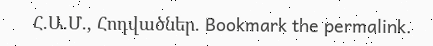Հ.Ա.Մ., Հոդվածներ. Bookmark the permalink.